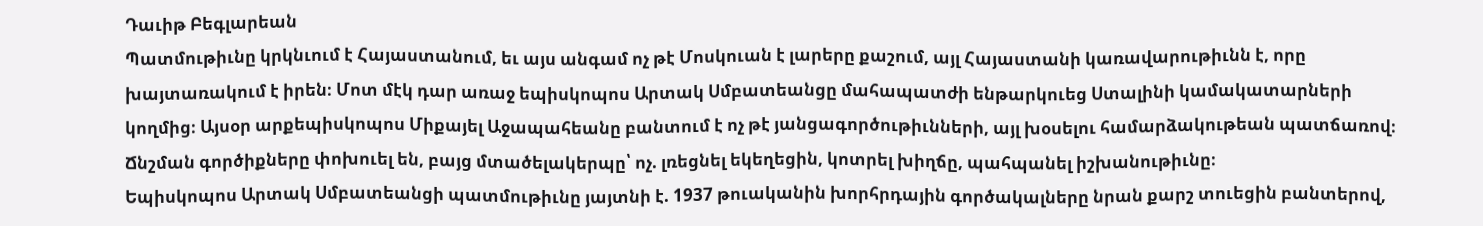Դաւիթ Բեգլարեան
Պատմութիւնը կրկնւում է Հայաստանում, եւ այս անգամ ոչ թէ Մոսկուան է լարերը քաշում, այլ Հայաստանի կառավարութիւնն է, որը խայտառակում է իրեն։ Մոտ մէկ դար առաջ եպիսկոպոս Արտակ Սմբատեանցը մահապատժի ենթարկուեց Ստալինի կամակատարների կողմից։ Այսօր արքեպիսկոպոս Միքայել Աջապահեանը բանտում է ոչ թէ յանցագործութիւնների, այլ խօսելու համարձակութեան պատճառով։ Ճնշման գործիքները փոխուել են, բայց մտածելակերպը՝ ոչ. լռեցնել եկեղեցին, կոտրել խիղճը, պահպանել իշխանութիւնը։
Եպիսկոպոս Արտակ Սմբատեանցի պատմութիւնը յայտնի է. 1937 թուականին խորհրդային գործակալները նրան քարշ տուեցին բանտերով,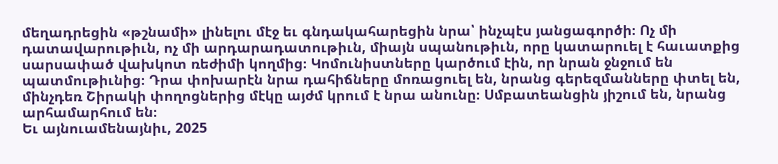մեղադրեցին «թշնամի» լինելու մէջ եւ գնդակահարեցին նրա՝ ինչպէս յանցագործի։ Ոչ մի դատավարութիւն, ոչ մի արդարադատութիւն, միայն սպանութիւն, որը կատարուել է հաւատքից սարսափած վախկոտ ռեժիմի կողմից։ Կոմունիստները կարծում էին, որ նրան ջնջում են պատմութիւնից։ Դրա փոխարէն նրա դահիճները մոռացուել են, նրանց գերեզմանները փտել են, մինչդեռ Շիրակի փողոցներից մէկը այժմ կրում է նրա անունը։ Սմբատեանցին յիշում են, նրանց արհամարհում են։
Եւ այնուամենայնիւ, 2025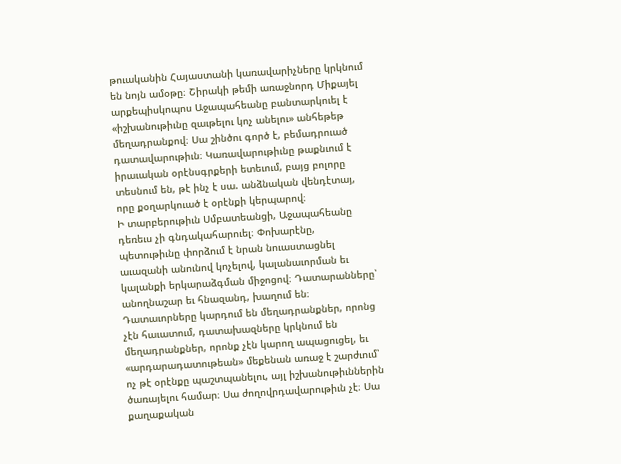թուականին Հայաստանի կառավարիչները կրկնում են նոյն ամօթը։ Շիրակի թեմի առաջնորդ Միքայել արքեպիսկոպոս Աջապահեանը բանտարկուել է «իշխանութիւնը զաւթելու կոչ անելու» անհեթեթ մեղադրանքով։ Սա շինծու գործ է, բեմադրուած դատավարութիւն։ Կառավարութիւնը թաքնւում է իրաւական օրէնսգրքերի ետեւում, բայց բոլորը տեսնում են, թէ ինչ է սա. անձնական վենդէտայ, որը քօղարկուած է օրէնքի կերպարով։
Ի տարբերութիւն Սմբատեանցի, Աջապահեանը դեռեւս չի գնդակահարուել։ Փոխարէնը, պետութիւնը փորձում է նրան նուաստացնել աւազանի անունով կոչելով, կալանաւորման եւ կալանքի երկարաձգման միջոցով։ Դատարանները՝ անողնաշար եւ հնազանդ, խաղում են։ Դատաւորները կարդում են մեղադրանքներ, որոնց չէն հաւատում, դատախազները կրկնում են մեղադրանքներ, որոնք չէն կարող ապացուցել, եւ «արդարադատութեան» մեքենան առաջ է շարժւում՝ ոչ թէ օրէնքը պաշտպանելու, այլ իշխանութիւններին ծառայելու համար։ Սա ժողովրդավարութիւն չէ։ Սա քաղաքական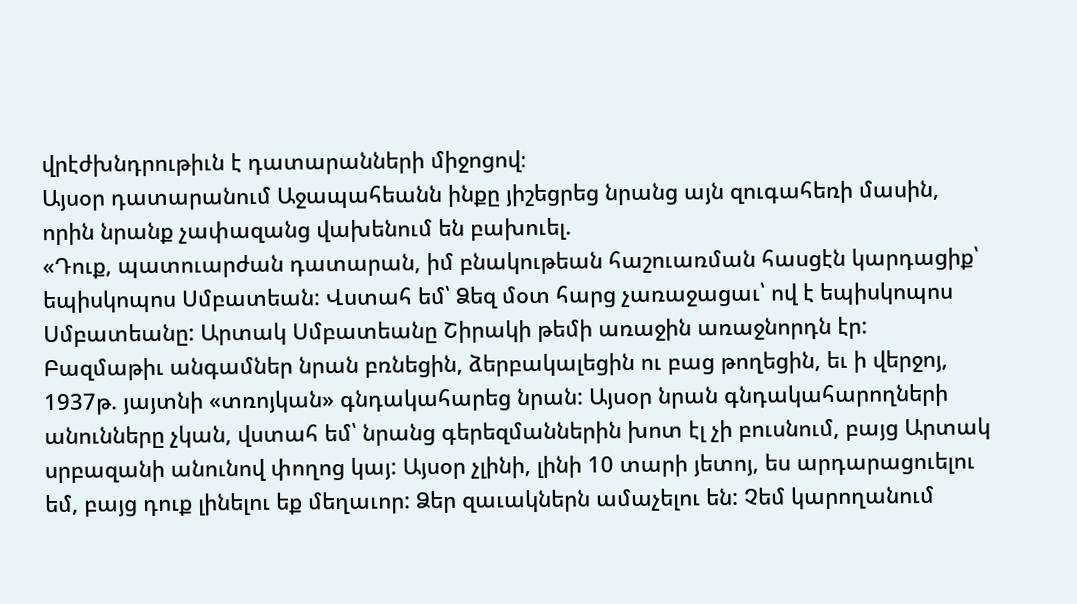վրէժխնդրութիւն է դատարանների միջոցով։
Այսօր դատարանում Աջապահեանն ինքը յիշեցրեց նրանց այն զուգահեռի մասին, որին նրանք չափազանց վախենում են բախուել.
«Դուք, պատուարժան դատարան, իմ բնակութեան հաշուառման հասցէն կարդացիք՝ եպիսկոպոս Սմբատեան: Վստահ եմ՝ Ձեզ մօտ հարց չառաջացաւ՝ ով է եպիսկոպոս Սմբատեանը: Արտակ Սմբատեանը Շիրակի թեմի առաջին առաջնորդն էր: Բազմաթիւ անգամներ նրան բռնեցին, ձերբակալեցին ու բաց թողեցին, եւ ի վերջոյ, 1937թ. յայտնի «տռոյկան» գնդակահարեց նրան: Այսօր նրան գնդակահարողների անունները չկան, վստահ եմ՝ նրանց գերեզմաններին խոտ էլ չի բուսնում, բայց Արտակ սրբազանի անունով փողոց կայ: Այսօր չլինի, լինի 10 տարի յետոյ, ես արդարացուելու եմ, բայց դուք լինելու եք մեղաւոր: Ձեր զաւակներն ամաչելու են: Չեմ կարողանում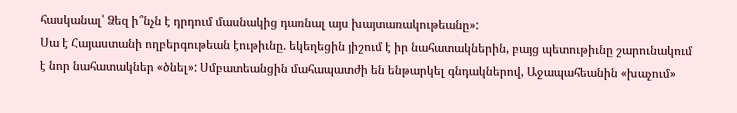հասկանալ՝ Ձեզ ի՞նչն է դրդում մասնակից դառնալ այս խայտառակութեանը»:
Սա է Հայաստանի ողբերգութեան էութիւնը. եկեղեցին յիշում է իր նահատակներին, բայց պետութիւնը շարունակում է նոր նահատակներ «ծնել»: Սմբատեանցին մահապատժի են ենթարկել գնդակներով, Աջապահեանին «խաչում»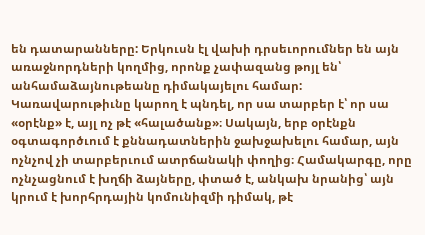են դատարանները: Երկուսն էլ վախի դրսեւորումներ են այն առաջնորդների կողմից, որոնք չափազանց թոյլ են՝ անհամաձայնութեանը դիմակայելու համար:
Կառավարութիւնը կարող է պնդել, որ սա տարբեր է՝ որ սա «օրէնք» է, այլ ոչ թէ «հալածանք»։ Սակայն, երբ օրէնքն օգտագործւում է քննադատներին ջախջախելու համար, այն ոչնչով չի տարբերւում ատրճանակի փողից։ Համակարգը, որը ոչնչացնում է խղճի ձայները, փտած է, անկախ նրանից՝ այն կրում է խորհրդային կոմունիզմի դիմակ, թէ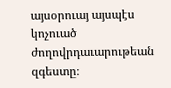այսօրուայ այսպէս կոչուած ժողովրդաւարութեան զգեստը։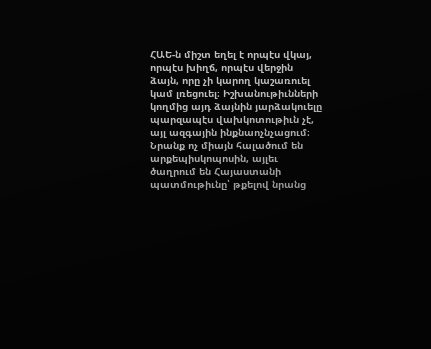ՀԱԵ-ն միշտ եղել է որպէս վկայ, որպէս խիղճ, որպէս վերջին ձայն, որը չի կարող կաշառուել կամ լռեցուել։ Իշխանութիւնների կողմից այդ ձայնին յարձակուելը պարզապէս վախկոտութիւն չէ, այլ ազգային ինքնաոչնչացում։ Նրանք ոչ միայն հալածում են արքեպիսկոպոսին, այլեւ ծաղրում են Հայաստանի պատմութիւնը՝ թքելով նրանց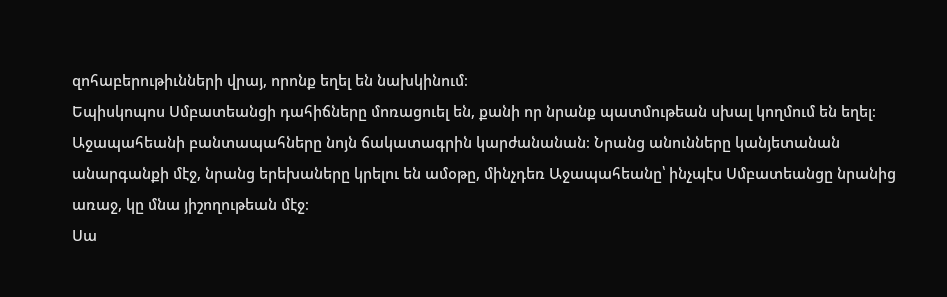զոհաբերութիւնների վրայ, որոնք եղել են նախկինում։
Եպիսկոպոս Սմբատեանցի դահիճները մոռացուել են, քանի որ նրանք պատմութեան սխալ կողմում են եղել։ Աջապահեանի բանտապահները նոյն ճակատագրին կարժանանան։ Նրանց անունները կանյետանան անարգանքի մէջ, նրանց երեխաները կրելու են ամօթը, մինչդեռ Աջապահեանը՝ ինչպէս Սմբատեանցը նրանից առաջ, կը մնա յիշողութեան մէջ։
Սա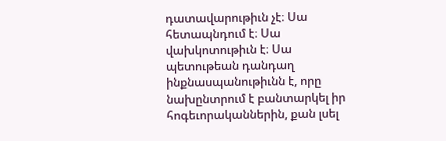դատավարութիւն չէ։ Սա հետապնդում է։ Սա վախկոտութիւն է։ Սա պետութեան դանդաղ ինքնասպանութիւնն է, որը նախընտրում է բանտարկել իր հոգեւորականներին, քան լսել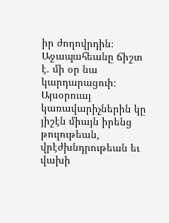իր ժողովրդին։
Աջապահեանը ճիշտ է. մի օր նա կարդարացուի։ Այսօրուայ կառավարիչներին կը յիշէն միայն իրենց թուլութեան, վրէժխնդրութեան եւ վախի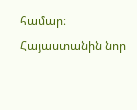համար։ Հայաստանին նոր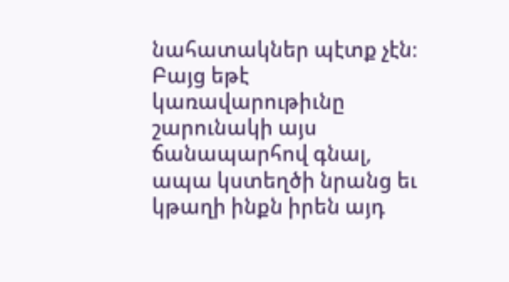նահատակներ պէտք չէն։ Բայց եթէ կառավարութիւնը շարունակի այս ճանապարհով գնալ, ապա կստեղծի նրանց եւ կթաղի ինքն իրեն այդ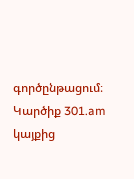գործընթացում։
Կարծիք 301.am կայքից